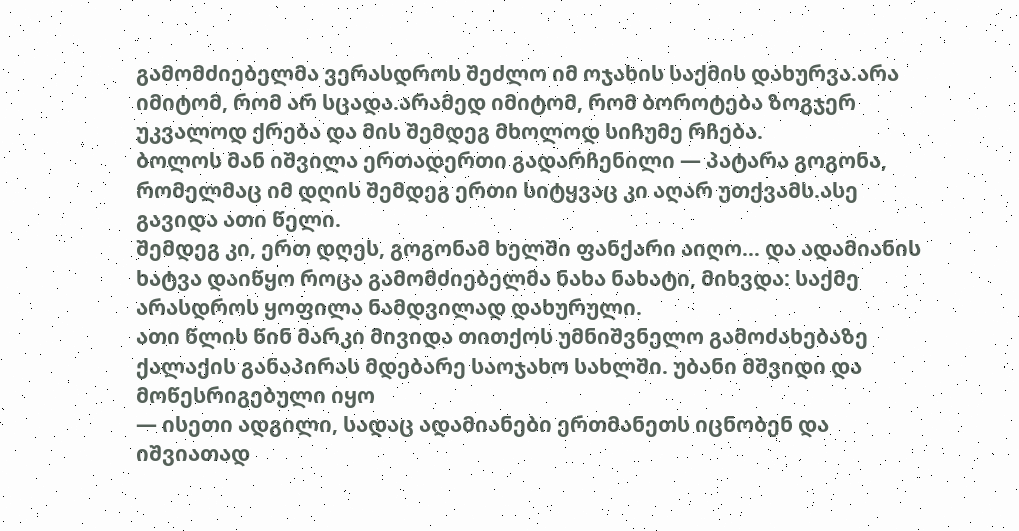გამომძიებელმა ვერასდროს შეძლო იმ ოჯახის საქმის დახურვა.არა იმიტომ, რომ არ სცადა.არამედ იმიტომ, რომ ბოროტება ზოგჯერ უკვალოდ ქრება და მის შემდეგ მხოლოდ სიჩუმე რჩება.
ბოლოს მან იშვილა ერთადერთი გადარჩენილი — პატარა გოგონა, რომელმაც იმ დღის შემდეგ ერთი სიტყვაც კი აღარ უთქვამს.ასე გავიდა ათი წელი.
შემდეგ კი, ერთ დღეს, გოგონამ ხელში ფანქარი აიღო… და ადამიანის ხატვა დაიწყო როცა გამომძიებელმა ნახა ნახატი, მიხვდა: საქმე არასდროს ყოფილა ნამდვილად დახურული.
ათი წლის წინ მარკი მივიდა თითქოს უმნიშვნელო გამოძახებაზე ქალაქის განაპირას მდებარე საოჯახო სახლში. უბანი მშვიდი და მოწესრიგებული იყო
— ისეთი ადგილი, სადაც ადამიანები ერთმანეთს იცნობენ და იშვიათად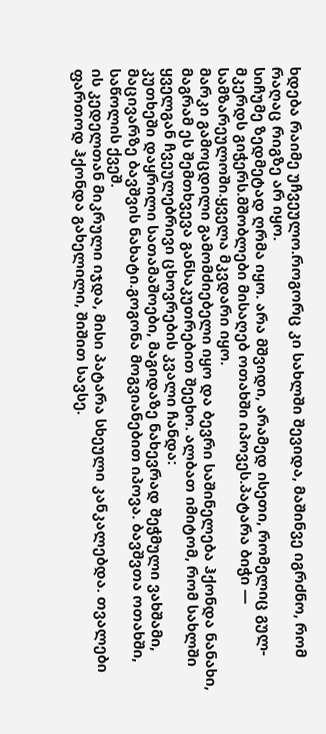ხდება რაიმე უჩვეულო.როგორც კი სახლში შევიდა, მაშინვე იგრძნო, რომ რაღაც რიგზე არ იყო.
სიჩუმე ზედმეტად ღრმა იყო. არა მშვიდი, არამედ ისეთი, რომელიც გულ-მკერდს გიჭერს.მშობლები მისაღებ ოთახში იპოვეს.პატარა ბიჭი — სამზარეულოში.ყველა მკვდარი იყო.
მარკი გამოცდილი გამომძიებელი იყო და ბევრი საშინელება ჰქონდა ნანახი, მაგრამ ეს შემთხვევა განსაკუთრებით შეეხო. ალბათ იმიტომ, რომ სახლში ყველგან ჩვეულებრივი ცხოვრების კვალი ჩანდა:
კუთხეში დაყრილი სათამაშოები, მაგიდაზე ნახევრად შეჭმული ვახშამი, მაცივარზე ბავშვის ნახატი.გოგონა მოგვიანებით იპოვა. ბავშვთა ოთახში, საწოლის ქვეშ.
ის კედელთან მიკრული იჯდა, მისი პატარა სხეული კანკალებდა. თვალები ფართოდ ჰქონდა გახელილი, შიშით სავსე.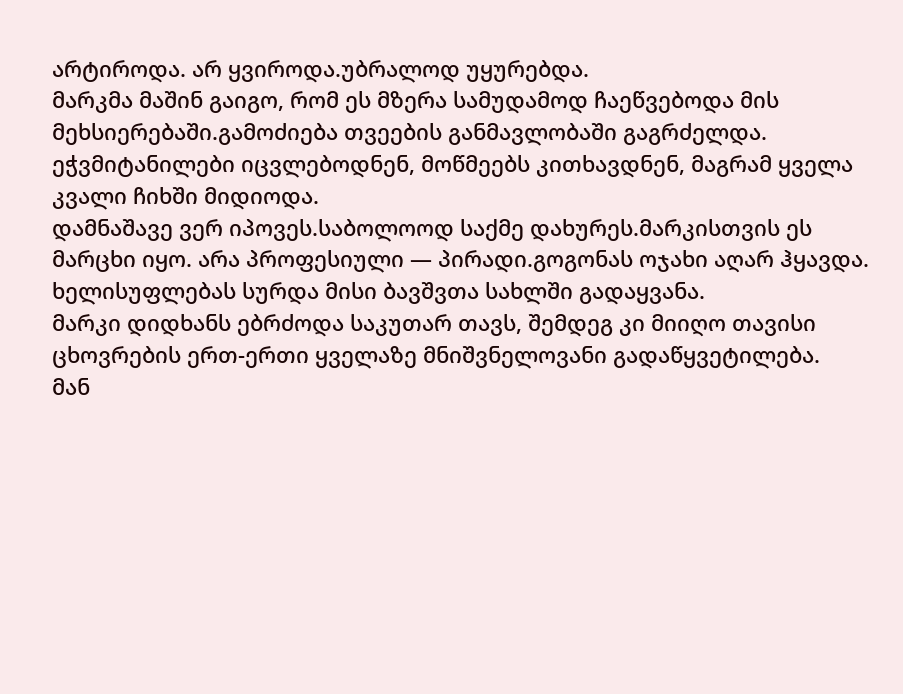არტიროდა. არ ყვიროდა.უბრალოდ უყურებდა.
მარკმა მაშინ გაიგო, რომ ეს მზერა სამუდამოდ ჩაეწვებოდა მის მეხსიერებაში.გამოძიება თვეების განმავლობაში გაგრძელდა. ეჭვმიტანილები იცვლებოდნენ, მოწმეებს კითხავდნენ, მაგრამ ყველა კვალი ჩიხში მიდიოდა.
დამნაშავე ვერ იპოვეს.საბოლოოდ საქმე დახურეს.მარკისთვის ეს მარცხი იყო. არა პროფესიული — პირადი.გოგონას ოჯახი აღარ ჰყავდა. ხელისუფლებას სურდა მისი ბავშვთა სახლში გადაყვანა.
მარკი დიდხანს ებრძოდა საკუთარ თავს, შემდეგ კი მიიღო თავისი ცხოვრების ერთ-ერთი ყველაზე მნიშვნელოვანი გადაწყვეტილება.
მან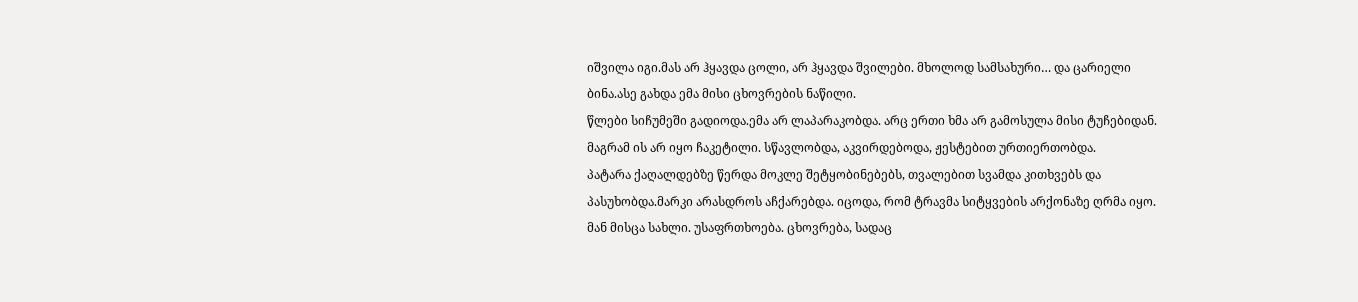იშვილა იგი.მას არ ჰყავდა ცოლი, არ ჰყავდა შვილები. მხოლოდ სამსახური… და ცარიელი ბინა.ასე გახდა ემა მისი ცხოვრების ნაწილი.
წლები სიჩუმეში გადიოდა.ემა არ ლაპარაკობდა. არც ერთი ხმა არ გამოსულა მისი ტუჩებიდან. მაგრამ ის არ იყო ჩაკეტილი. სწავლობდა, აკვირდებოდა, ჟესტებით ურთიერთობდა.
პატარა ქაღალდებზე წერდა მოკლე შეტყობინებებს, თვალებით სვამდა კითხვებს და პასუხობდა.მარკი არასდროს აჩქარებდა. იცოდა, რომ ტრავმა სიტყვების არქონაზე ღრმა იყო.
მან მისცა სახლი. უსაფრთხოება. ცხოვრება, სადაც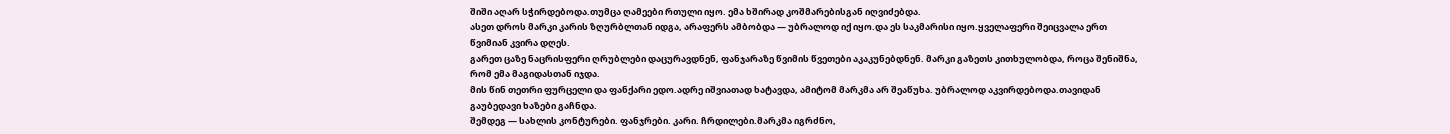შიში აღარ სჭირდებოდა.თუმცა ღამეები რთული იყო. ემა ხშირად კოშმარებისგან იღვიძებდა.
ასეთ დროს მარკი კარის ზღურბლთან იდგა, არაფერს ამბობდა — უბრალოდ იქ იყო.და ეს საკმარისი იყო.ყველაფერი შეიცვალა ერთ წვიმიან კვირა დღეს.
გარეთ ცაზე ნაცრისფერი ღრუბლები დაცურავდნენ, ფანჯარაზე წვიმის წვეთები აკაკუნებდნენ. მარკი გაზეთს კითხულობდა, როცა შენიშნა, რომ ემა მაგიდასთან იჯდა.
მის წინ თეთრი ფურცელი და ფანქარი ედო.ადრე იშვიათად ხატავდა, ამიტომ მარკმა არ შეაწუხა. უბრალოდ აკვირდებოდა.თავიდან გაუბედავი ხაზები გაჩნდა.
შემდეგ — სახლის კონტურები. ფანჯრები. კარი. ჩრდილები.მარკმა იგრძნო,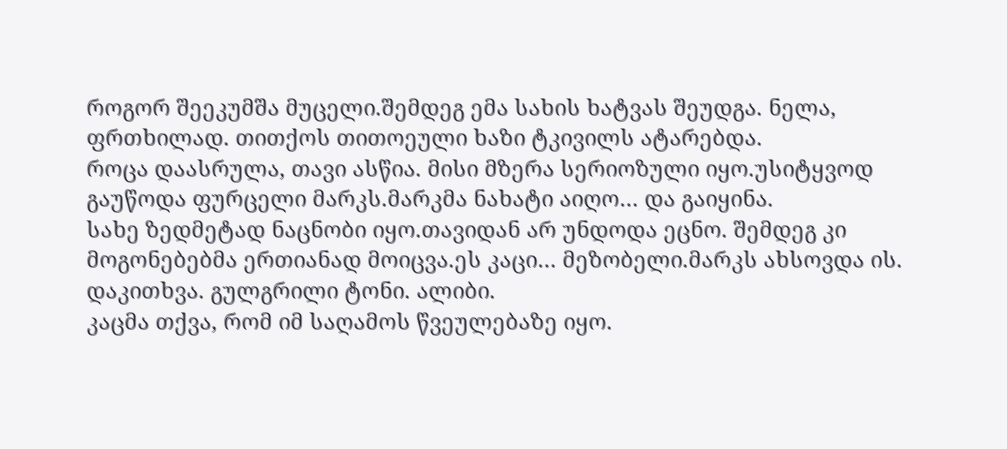როგორ შეეკუმშა მუცელი.შემდეგ ემა სახის ხატვას შეუდგა. ნელა, ფრთხილად. თითქოს თითოეული ხაზი ტკივილს ატარებდა.
როცა დაასრულა, თავი ასწია. მისი მზერა სერიოზული იყო.უსიტყვოდ გაუწოდა ფურცელი მარკს.მარკმა ნახატი აიღო… და გაიყინა.
სახე ზედმეტად ნაცნობი იყო.თავიდან არ უნდოდა ეცნო. შემდეგ კი მოგონებებმა ერთიანად მოიცვა.ეს კაცი… მეზობელი.მარკს ახსოვდა ის. დაკითხვა. გულგრილი ტონი. ალიბი.
კაცმა თქვა, რომ იმ საღამოს წვეულებაზე იყო.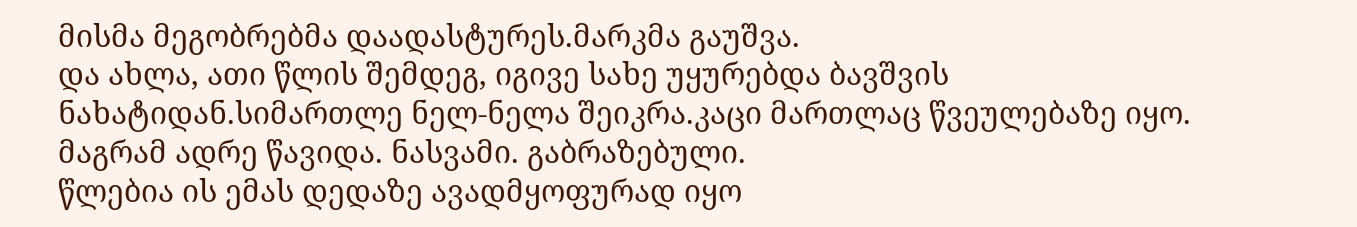მისმა მეგობრებმა დაადასტურეს.მარკმა გაუშვა.
და ახლა, ათი წლის შემდეგ, იგივე სახე უყურებდა ბავშვის ნახატიდან.სიმართლე ნელ-ნელა შეიკრა.კაცი მართლაც წვეულებაზე იყო. მაგრამ ადრე წავიდა. ნასვამი. გაბრაზებული.
წლებია ის ემას დედაზე ავადმყოფურად იყო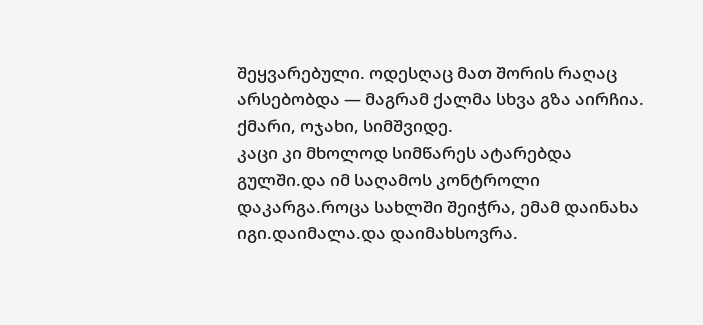შეყვარებული. ოდესღაც მათ შორის რაღაც არსებობდა — მაგრამ ქალმა სხვა გზა აირჩია. ქმარი, ოჯახი, სიმშვიდე.
კაცი კი მხოლოდ სიმწარეს ატარებდა გულში.და იმ საღამოს კონტროლი დაკარგა.როცა სახლში შეიჭრა, ემამ დაინახა იგი.დაიმალა.და დაიმახსოვრა.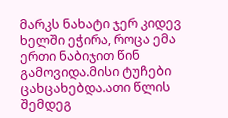მარკს ნახატი ჯერ კიდევ ხელში ეჭირა, როცა ემა ერთი ნაბიჯით წინ გამოვიდა.მისი ტუჩები ცახცახებდა.ათი წლის შემდეგ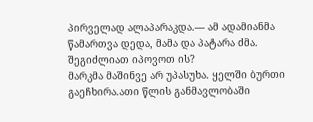პირველად ალაპარაკდა.— ამ ადამიანმა წამართვა დედა, მამა და პატარა ძმა. შეგიძლიათ იპოვოთ ის?
მარკმა მაშინვე არ უპასუხა. ყელში ბურთი გაეჩხირა.ათი წლის განმავლობაში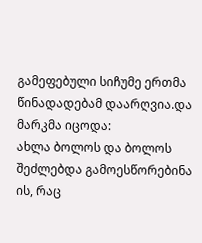გამეფებული სიჩუმე ერთმა წინადადებამ დაარღვია.და მარკმა იცოდა:
ახლა ბოლოს და ბოლოს შეძლებდა გამოესწორებინა ის, რაც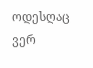ოდესღაც ვერ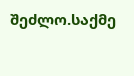შეძლო.საქმე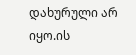დახურული არ იყო.ის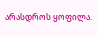არასდროს ყოფილა.